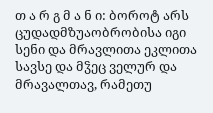თ ა რ გ მ ა ნ ი: ბოროტ არს ცუდადმზუაობრობისა იგი სენი და მრავლითა ეკლითა სავსე და მჴეც ველურ და მრავალთავ, რამეთუ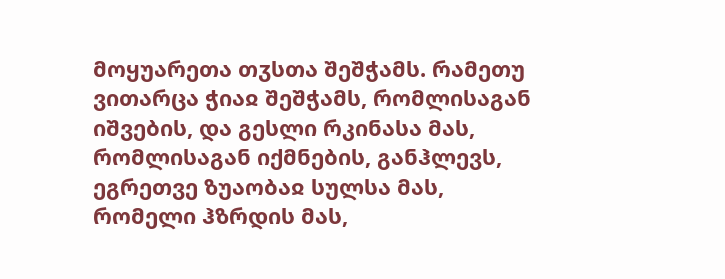მოყუარეთა თჳსთა შეშჭამს. რამეთუ ვითარცა ჭიაჲ შეშჭამს, რომლისაგან იშვების, და გესლი რკინასა მას, რომლისაგან იქმნების, განჰლევს, ეგრეთვე ზუაობაჲ სულსა მას, რომელი ჰზრდის მას,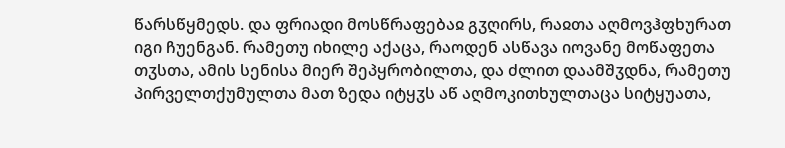წარსწყმედს. და ფრიადი მოსწრაფებაჲ გჳღირს, რაჲთა აღმოვჰფხურათ იგი ჩუენგან. რამეთუ იხილე აქაცა, რაოდენ ასწავა იოვანე მოწაფეთა თჳსთა, ამის სენისა მიერ შეპყრობილთა, და ძლით დაამშჳდნა, რამეთუ პირველთქუმულთა მათ ზედა იტყჳს აწ აღმოკითხულთაცა სიტყუათა,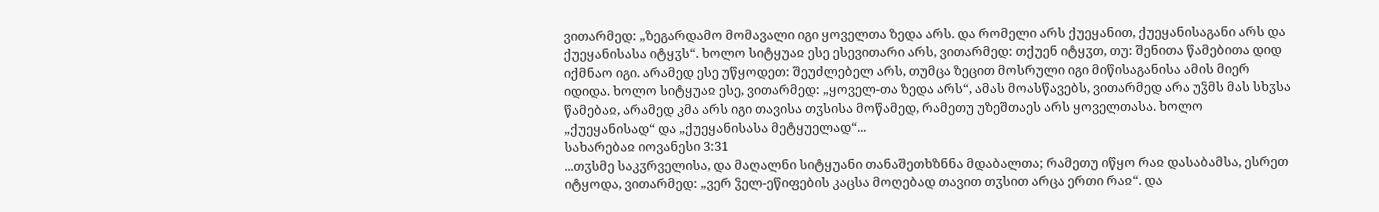ვითარმედ: „ზეგარდამო მომავალი იგი ყოველთა ზედა არს. და რომელი არს ქუეყანით, ქუეყანისაგანი არს და ქუეყანისასა იტყჳს“. ხოლო სიტყუაჲ ესე ესევითარი არს, ვითარმედ: თქუენ იტყჳთ, თუ: შენითა წამებითა დიდ იქმნაო იგი. არამედ ესე უწყოდეთ: შეუძლებელ არს, თუმცა ზეცით მოსრული იგი მიწისაგანისა ამის მიერ იდიდა. ხოლო სიტყუაჲ ესე, ვითარმედ: „ყოველ-თა ზედა არს“, ამას მოასწავებს, ვითარმედ არა უჴმს მას სხჳსა წამებაჲ, არამედ კმა არს იგი თავისა თჳსისა მოწამედ, რამეთუ უზეშთაეს არს ყოველთასა. ხოლო „ქუეყანისად“ და „ქუეყანისასა მეტყუელად“...
სახარებაჲ იოვანესი 3:31
...თჳსმე საკჳრველისა, და მაღალნი სიტყუანი თანაშეთხზნნა მდაბალთა; რამეთუ იწყო რაჲ დასაბამსა, ესრეთ იტყოდა, ვითარმედ: „ვერ ჴელ-ეწიფების კაცსა მოღებად თავით თჳსით არცა ერთი რაჲ“. და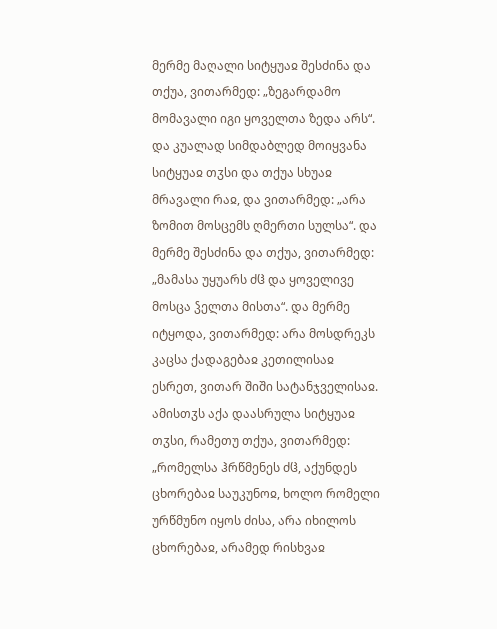მერმე მაღალი სიტყუაჲ შესძინა და თქუა, ვითარმედ: „ზეგარდამო მომავალი იგი ყოველთა ზედა არს“. და კუალად სიმდაბლედ მოიყვანა სიტყუაჲ თჳსი და თქუა სხუაჲ მრავალი რაჲ, და ვითარმედ: „არა ზომით მოსცემს ღმერთი სულსა“. და მერმე შესძინა და თქუა, ვითარმედ: „მამასა უყუარს ძჱ და ყოველივე მოსცა ჴელთა მისთა“. და მერმე იტყოდა, ვითარმედ: არა მოსდრეკს კაცსა ქადაგებაჲ კეთილისაჲ ესრეთ, ვითარ შიში სატანჯველისაჲ. ამისთჳს აქა დაასრულა სიტყუაჲ თჳსი, რამეთუ თქუა, ვითარმედ: „რომელსა ჰრწმენეს ძჱ, აქუნდეს ცხორებაჲ საუკუნოჲ, ხოლო რომელი ურწმუნო იყოს ძისა, არა იხილოს ცხორებაჲ, არამედ რისხვაჲ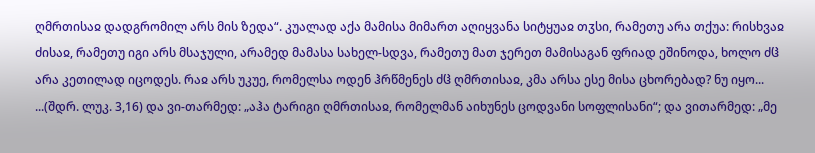ღმრთისაჲ დადგრომილ არს მის ზედა“. კუალად აქა მამისა მიმართ აღიყვანა სიტყუაჲ თჳსი, რამეთუ არა თქუა: რისხვაჲ ძისაჲ, რამეთუ იგი არს მსაჯული, არამედ მამასა სახელ-სდვა, რამეთუ მათ ჯერეთ მამისაგან ფრიად ეშინოდა, ხოლო ძჱ არა კეთილად იცოდეს. რაჲ არს უკუე, რომელსა ოდენ ჰრწმენეს ძჱ ღმრთისაჲ, კმა არსა ესე მისა ცხორებად? ნუ იყო...
...(შდრ. ლუკ. 3,16) და ვი-თარმედ: „აჰა ტარიგი ღმრთისაჲ, რომელმან აიხუნეს ცოდვანი სოფლისანი“; და ვითარმედ: „მე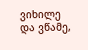ვიხილე და ვწამე,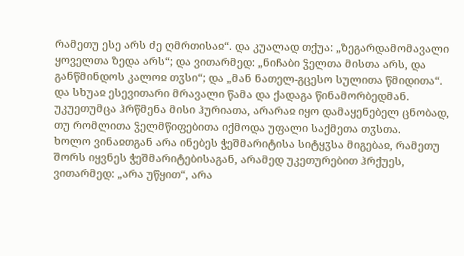რამეთუ ესე არს ძე ღმრთისაჲ“. და კუალად თქუა: „ზეგარდამომავალი ყოველთა ზედა არს“; და ვითარმედ: „ნიჩაბი ჴელთა მისთა არს, და განწმინდოს კალოჲ თჳსი“; და „მან ნათელ-გცესო სულითა წმიდითა“. და სხუაჲ ესევითარი მრავალი წამა და ქადაგა წინამორბედმან. უკუეთუმცა ჰრწმენა მისი ჰურიათა, არარაჲ იყო დამაყენებელ ცნობად, თუ რომლითა ჴელმწიფებითა იქმოდა უფალი საქმეთა თჳსთა.
ხოლო ვინაჲთგან არა ინებეს ჭეშმარიტისა სიტყჳსა მიგებაჲ, რამეთუ შორს იყვნეს ჭეშმარიტებისაგან, არამედ უკეთურებით ჰრქუეს, ვითარმედ: „არა უწყით“, არა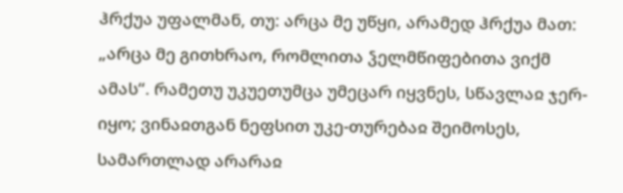ჰრქუა უფალმან, თუ: არცა მე უწყი, არამედ ჰრქუა მათ: „არცა მე გითხრაო, რომლითა ჴელმწიფებითა ვიქმ ამას“. რამეთუ უკუეთუმცა უმეცარ იყვნეს, სწავლაჲ ჯერ-იყო; ვინაჲთგან ნეფსით უკე-თურებაჲ შეიმოსეს, სამართლად არარაჲ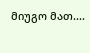მიუგო მათ....